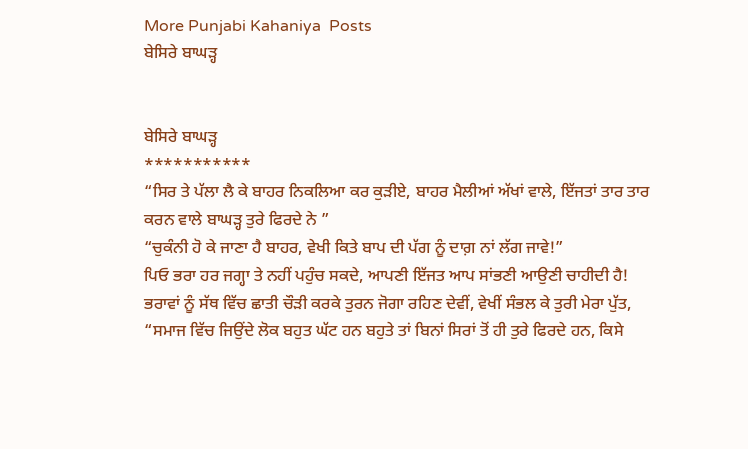More Punjabi Kahaniya  Posts
ਬੇਸਿਰੇ ਬਾਘੜ੍ਹ


ਬੇਸਿਰੇ ਬਾਘੜ੍ਹ
***********
“ਸਿਰ ਤੇ ਪੱਲਾ ਲੈ ਕੇ ਬਾਹਰ ਨਿਕਲਿਆ ਕਰ ਕੁੜੀਏ, ਬਾਹਰ ਮੈਲੀਆਂ ਅੱਖਾਂ ਵਾਲੇ, ਇੱਜਤਾਂ ਤਾਰ ਤਾਰ ਕਰਨ ਵਾਲੇ ਬਾਘੜ੍ਹ ਤੁਰੇ ਫਿਰਦੇ ਨੇ ”
“ਚੁਕੰਨੀ ਹੋ ਕੇ ਜਾਣਾ ਹੈ ਬਾਹਰ, ਵੇਖੀ ਕਿਤੇ ਬਾਪ ਦੀ ਪੱਗ ਨੂੰ ਦਾਗ਼ ਨਾਂ ਲੱਗ ਜਾਵੇ!”
ਪਿਓ ਭਰਾ ਹਰ ਜਗ੍ਹਾ ਤੇ ਨਹੀਂ ਪਹੁੰਚ ਸਕਦੇ, ਆਪਣੀ ਇੱਜਤ ਆਪ ਸਾਂਭਣੀ ਆਉਣੀ ਚਾਹੀਦੀ ਹੈ!
ਭਰਾਵਾਂ ਨੂੰ ਸੱਥ ਵਿੱਚ ਛਾਤੀ ਚੌੜੀ ਕਰਕੇ ਤੁਰਨ ਜੋਗਾ ਰਹਿਣ ਦੇਵੀਂ, ਵੇਖੀਂ ਸੰਭਲ ਕੇ ਤੁਰੀ ਮੇਰਾ ਪੁੱਤ,
“ਸਮਾਜ ਵਿੱਚ ਜਿਉਂਦੇ ਲੋਕ ਬਹੁਤ ਘੱਟ ਹਨ ਬਹੁਤੇ ਤਾਂ ਬਿਨਾਂ ਸਿਰਾਂ ਤੋਂ ਹੀ ਤੁਰੇ ਫਿਰਦੇ ਹਨ, ਕਿਸੇ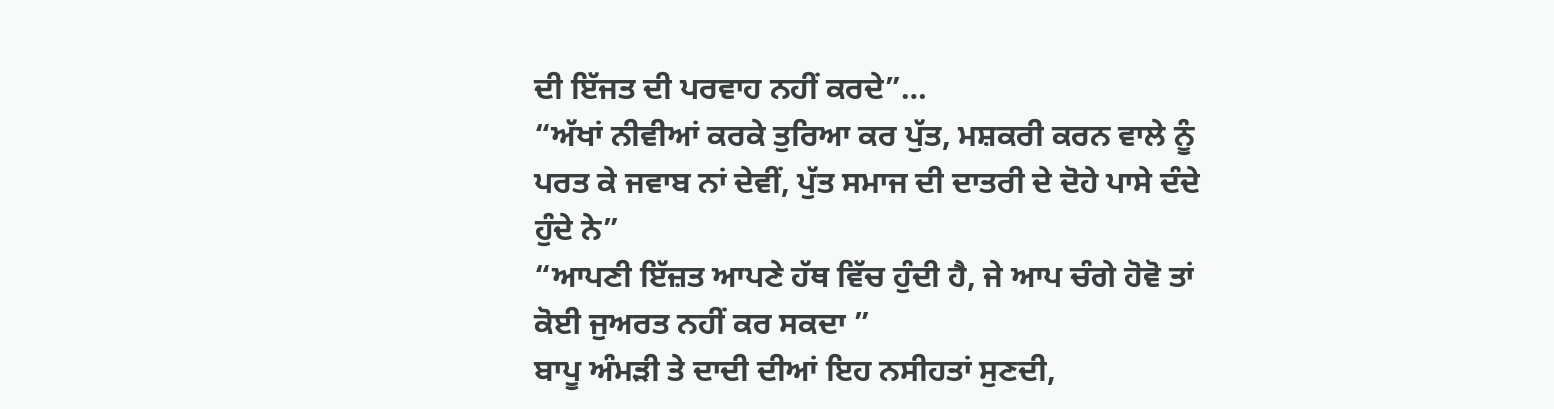ਦੀ ਇੱਜਤ ਦੀ ਪਰਵਾਹ ਨਹੀਂ ਕਰਦੇ”…
“ਅੱਖਾਂ ਨੀਵੀਆਂ ਕਰਕੇ ਤੁਰਿਆ ਕਰ ਪੁੱਤ, ਮਸ਼ਕਰੀ ਕਰਨ ਵਾਲੇ ਨੂੰ ਪਰਤ ਕੇ ਜਵਾਬ ਨਾਂ ਦੇਵੀਂ, ਪੁੱਤ ਸਮਾਜ ਦੀ ਦਾਤਰੀ ਦੇ ਦੋਹੇ ਪਾਸੇ ਦੰਦੇ ਹੁੰਦੇ ਨੇ”
“ਆਪਣੀ ਇੱਜ਼ਤ ਆਪਣੇ ਹੱਥ ਵਿੱਚ ਹੁੰਦੀ ਹੈ, ਜੇ ਆਪ ਚੰਗੇ ਹੋਵੋ ਤਾਂ ਕੋਈ ਜੁਅਰਤ ਨਹੀਂ ਕਰ ਸਕਦਾ ”
ਬਾਪੂ ਅੰਮੜੀ ਤੇ ਦਾਦੀ ਦੀਆਂ ਇਹ ਨਸੀਹਤਾਂ ਸੁਣਦੀ,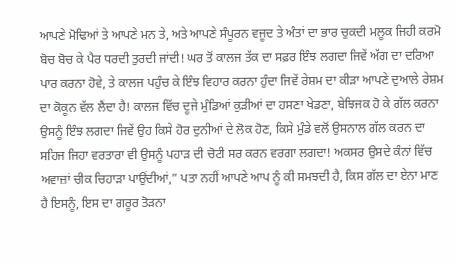ਆਪਣੇ ਮੋਢਿਆਂ ਤੇ ਆਪਣੇ ਮਨ ਤੇ, ਅਤੇ ਆਪਣੇ ਸੰਪੂਰਨ ਵਜੂਦ ਤੇ ਅੰਤਾਂ ਦਾ ਭਾਰ ਚੁਕਦੀ ਮਲੂਕ ਜਿਹੀ ਕਰਮੋ ਬੋਚ ਬੋਚ ਕੇ ਪੈਰ ਧਰਦੀ ਤੁਰਦੀ ਜਾਂਦੀ! ਘਰ ਤੋਂ ਕਾਲਜ ਤੱਕ ਦਾ ਸਫ਼ਰ ਇੰਝ ਲਗਦਾ ਜਿਵੇਂ ਅੱਗ ਦਾ ਦਰਿਆ ਪਾਰ ਕਰਨਾ ਹੋਵੇ, ਤੇ ਕਾਲਜ ਪਹੁੰਚ ਕੇ ਇੰਝ ਵਿਹਾਰ ਕਰਨਾ ਹੁੰਦਾ ਜਿਵੇਂ ਰੇਸ਼ਮ ਦਾ ਕੀੜਾ ਆਪਣੇ ਦੁਆਲੇ ਰੇਸ਼ਮ ਦਾ ਕੋਕੂਨ ਵੱਲ ਲੈਂਦਾ ਹੈ! ਕਾਲਜ ਵਿੱਚ ਦੂਜੇ ਮੁੰਡਿਆਂ ਕੁੜੀਆਂ ਦਾ ਹਸਣਾ ਖੇਡਣਾ, ਬੇਝਿਜਕ ਹੋ ਕੇ ਗੱਲ ਕਰਨਾ ਉਸਨੂੰ ਇੰਝ ਲਗਦਾ ਜਿਵੇਂ ਉਹ ਕਿਸੇ ਹੋਰ ਦੁਨੀਆਂ ਦੇ ਲੋਕ ਹੋਣ, ਕਿਸੇ ਮੁੰਡੇ ਵਲੋਂ ਉਸਨਾਲ ਗੱਲ ਕਰਨ ਦਾ ਸਹਿਜ ਜਿਹਾ ਵਰਤਾਰਾ ਵੀ ਉਸਨੂੰ ਪਹਾੜ ਦੀ ਚੋਟੀ ਸਰ ਕਰਨ ਵਰਗਾ ਲਗਦਾ! ਅਕਸਰ ਉਸਦੇ ਕੰਨਾਂ ਵਿੱਚ ਅਵਾਜ਼ਾਂ ਚੀਕ ਚਿਹਾੜਾ ਪਾਉਂਦੀਆਂ,” ਪਤਾ ਨਹੀਂ ਆਪਣੇ ਆਪ ਨੂੰ ਕੀ ਸਮਝਦੀ ਹੈ, ਕਿਸ ਗੱਲ ਦਾ ਏਨਾ ਮਾਣ ਹੈ ਇਸਨੂੰ, ਇਸ ਦਾ ਗਰੂਰ ਤੋੜਨਾ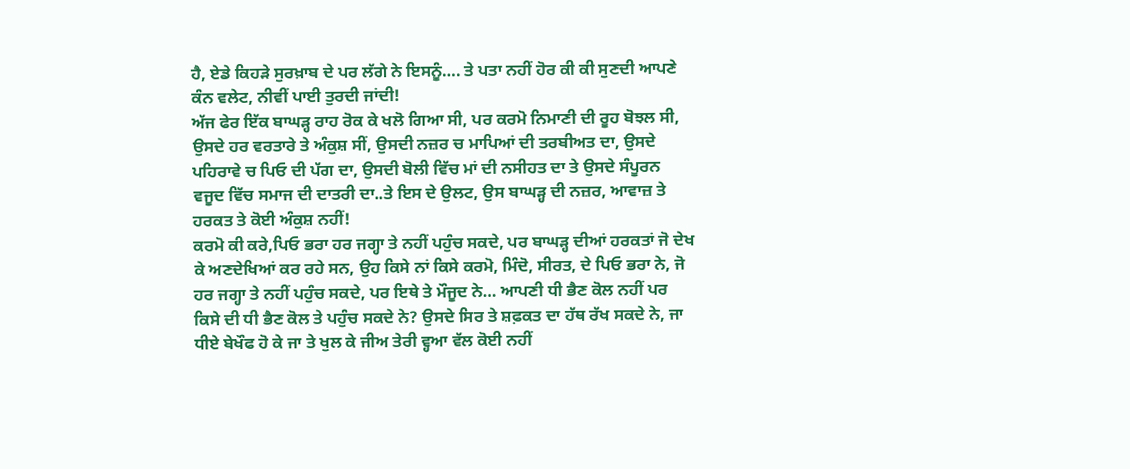ਹੈ, ਏਡੇ ਕਿਹੜੇ ਸੁਰਖ਼ਾਬ ਦੇ ਪਰ ਲੱਗੇ ਨੇ ਇਸਨੂੰ…. ਤੇ ਪਤਾ ਨਹੀਂ ਹੋਰ ਕੀ ਕੀ ਸੁਣਦੀ ਆਪਣੇ ਕੰਨ ਵਲੇਟ, ਨੀਵੀਂ ਪਾਈ ਤੁਰਦੀ ਜਾਂਦੀ!
ਅੱਜ ਫੇਰ ਇੱਕ ਬਾਘੜ੍ਹ ਰਾਹ ਰੋਕ ਕੇ ਖਲੋ ਗਿਆ ਸੀ, ਪਰ ਕਰਮੋ ਨਿਮਾਣੀ ਦੀ ਰੂਹ ਬੋਝਲ ਸੀ, ਉਸਦੇ ਹਰ ਵਰਤਾਰੇ ਤੇ ਅੰਕੁਸ਼ ਸੀਂ, ਉਸਦੀ ਨਜ਼ਰ ਚ ਮਾਪਿਆਂ ਦੀ ਤਰਬੀਅਤ ਦਾ, ਉਸਦੇ ਪਹਿਰਾਵੇ ਚ ਪਿਓ ਦੀ ਪੱਗ ਦਾ, ਉਸਦੀ ਬੋਲੀ ਵਿੱਚ ਮਾਂ ਦੀ ਨਸੀਹਤ ਦਾ ਤੇ ਉਸਦੇ ਸੰਪੂਰਨ ਵਜੂਦ ਵਿੱਚ ਸਮਾਜ ਦੀ ਦਾਤਰੀ ਦਾ..ਤੇ ਇਸ ਦੇ ਉਲਟ, ਉਸ ਬਾਘੜ੍ਹ ਦੀ ਨਜ਼ਰ, ਆਵਾਜ਼ ਤੇ ਹਰਕਤ ਤੇ ਕੋਈ ਅੰਕੁਸ਼ ਨਹੀਂ!
ਕਰਮੋ ਕੀ ਕਰੇ,ਪਿਓ ਭਰਾ ਹਰ ਜਗ੍ਹਾ ਤੇ ਨਹੀਂ ਪਹੁੰਚ ਸਕਦੇ, ਪਰ ਬਾਘੜ੍ਹ ਦੀਆਂ ਹਰਕਤਾਂ ਜੋ ਦੇਖ ਕੇ ਅਣਦੇਖਿਆਂ ਕਰ ਰਹੇ ਸਨ, ਉਹ ਕਿਸੇ ਨਾਂ ਕਿਸੇ ਕਰਮੋ, ਮਿੰਦੋ, ਸੀਰਤ, ਦੇ ਪਿਓ ਭਰਾ ਨੇ, ਜੋ ਹਰ ਜਗ੍ਹਾ ਤੇ ਨਹੀਂ ਪਹੁੰਚ ਸਕਦੇ, ਪਰ ਇਥੇ ਤੇ ਮੌਜੂਦ ਨੇ… ਆਪਣੀ ਧੀ ਭੈਣ ਕੋਲ ਨਹੀਂ ਪਰ ਕਿਸੇ ਦੀ ਧੀ ਭੈਣ ਕੋਲ ਤੇ ਪਹੁੰਚ ਸਕਦੇ ਨੇ? ਉਸਦੇ ਸਿਰ ਤੇ ਸ਼ਫ਼ਕਤ ਦਾ ਹੱਥ ਰੱਖ ਸਕਦੇ ਨੇ, ਜਾ ਧੀਏ ਬੇਖੌਫ ਹੋ ਕੇ ਜਾ ਤੇ ਖੁਲ ਕੇ ਜੀਅ ਤੇਰੀ ਵ੍ਹਆ ਵੱਲ ਕੋਈ ਨਹੀਂ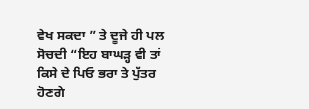ਵੇਖ ਸਕਦਾ ” ਤੇ ਦੂਜੇ ਹੀ ਪਲ ਸੋਚਦੀ “ਇਹ ਬਾਘੜ੍ਹ ਵੀ ਤਾਂ ਕਿਸੇ ਦੇ ਪਿਓ ਭਰਾ ਤੇ ਪੁੱਤਰ ਹੋਣਗੇ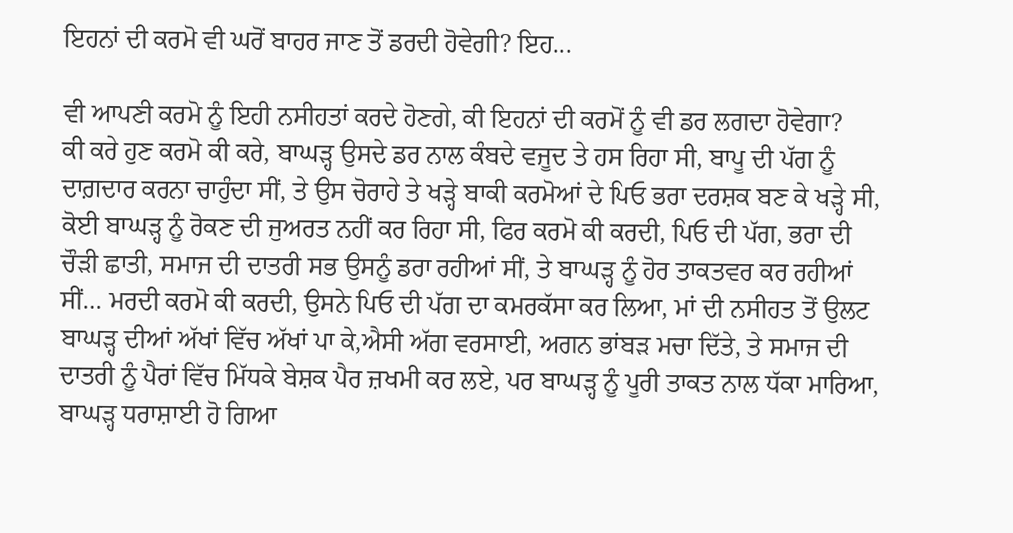ਇਹਨਾਂ ਦੀ ਕਰਮੋ ਵੀ ਘਰੋਂ ਬਾਹਰ ਜਾਣ ਤੋਂ ਡਰਦੀ ਹੋਵੇਗੀ? ਇਹ...

ਵੀ ਆਪਣੀ ਕਰਮੋ ਨੂੰ ਇਹੀ ਨਸੀਹਤਾਂ ਕਰਦੇ ਹੋਣਗੇ, ਕੀ ਇਹਨਾਂ ਦੀ ਕਰਮੋਂ ਨੂੰ ਵੀ ਡਰ ਲਗਦਾ ਹੋਵੇਗਾ?
ਕੀ ਕਰੇ ਹੁਣ ਕਰਮੋ ਕੀ ਕਰੇ, ਬਾਘੜ੍ਹ ਉਸਦੇ ਡਰ ਨਾਲ ਕੰਬਦੇ ਵਜੂਦ ਤੇ ਹਸ ਰਿਹਾ ਸੀ, ਬਾਪੂ ਦੀ ਪੱਗ ਨੂੰ ਦਾਗ਼ਦਾਰ ਕਰਨਾ ਚਾਹੁੰਦਾ ਸੀਂ, ਤੇ ਉਸ ਚੋਰਾਹੇ ਤੇ ਖੜ੍ਹੇ ਬਾਕੀ ਕਰਮੋਆਂ ਦੇ ਪਿਓ ਭਰਾ ਦਰਸ਼ਕ ਬਣ ਕੇ ਖੜ੍ਹੇ ਸੀ, ਕੋਈ ਬਾਘੜ੍ਹ ਨੂੰ ਰੋਕਣ ਦੀ ਜੁਅਰਤ ਨਹੀਂ ਕਰ ਰਿਹਾ ਸੀ, ਫਿਰ ਕਰਮੋ ਕੀ ਕਰਦੀ, ਪਿਓ ਦੀ ਪੱਗ, ਭਰਾ ਦੀ ਚੌੜੀ ਛਾਤੀ, ਸਮਾਜ ਦੀ ਦਾਤਰੀ ਸਭ ਉਸਨੂੰ ਡਰਾ ਰਹੀਆਂ ਸੀਂ, ਤੇ ਬਾਘੜ੍ਹ ਨੂੰ ਹੋਰ ਤਾਕਤਵਰ ਕਰ ਰਹੀਆਂ ਸੀਂ… ਮਰਦੀ ਕਰਮੋ ਕੀ ਕਰਦੀ, ਉਸਨੇ ਪਿਓ ਦੀ ਪੱਗ ਦਾ ਕਮਰਕੱਸਾ ਕਰ ਲਿਆ, ਮਾਂ ਦੀ ਨਸੀਹਤ ਤੋਂ ਉਲਟ ਬਾਘੜ੍ਹ ਦੀਆਂ ਅੱਖਾਂ ਵਿੱਚ ਅੱਖਾਂ ਪਾ ਕੇ,ਐਸੀ ਅੱਗ ਵਰਸਾਈ, ਅਗਨ ਭਾਂਬੜ ਮਚਾ ਦਿੱਤੇ, ਤੇ ਸਮਾਜ ਦੀ ਦਾਤਰੀ ਨੂੰ ਪੈਰਾਂ ਵਿੱਚ ਮਿੱਧਕੇ ਬੇਸ਼ਕ ਪੈਰ ਜ਼ਖਮੀ ਕਰ ਲਏ, ਪਰ ਬਾਘੜ੍ਹ ਨੂੰ ਪੂਰੀ ਤਾਕਤ ਨਾਲ ਧੱਕਾ ਮਾਰਿਆ, ਬਾਘੜ੍ਹ ਧਰਾਸ਼ਾਈ ਹੋ ਗਿਆ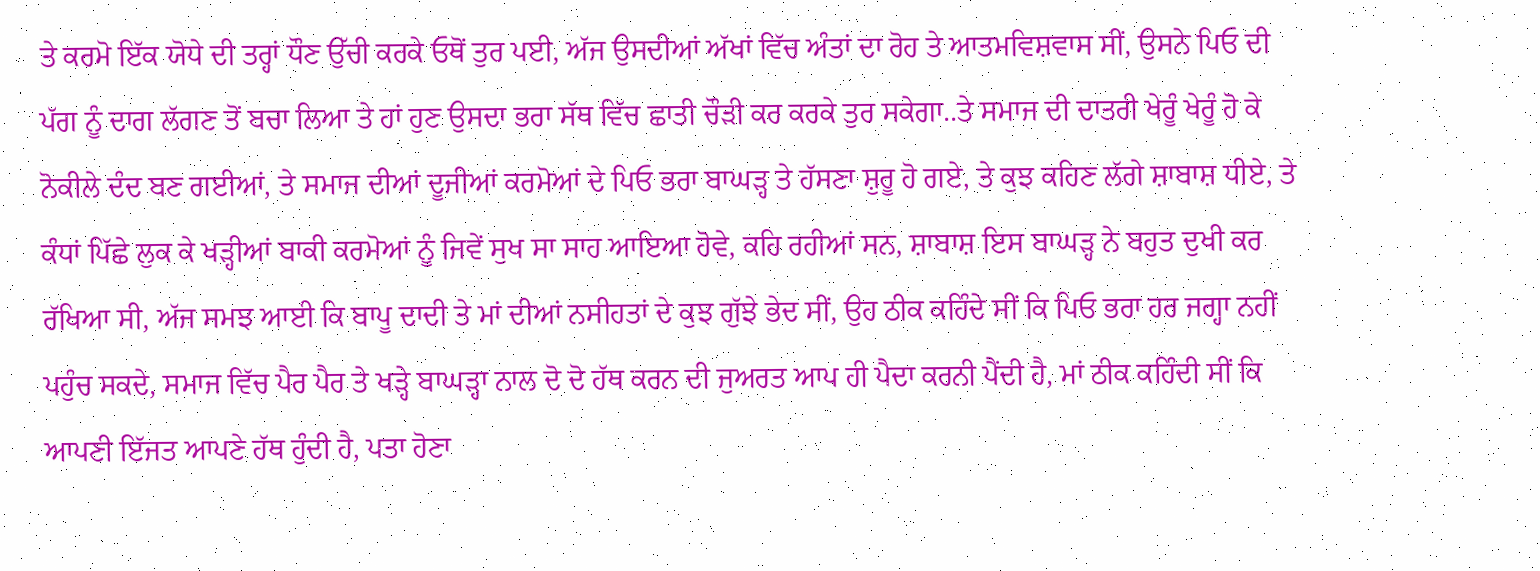ਤੇ ਕਰਮੋ ਇੱਕ ਯੋਧੇ ਦੀ ਤਰ੍ਹਾਂ ਧੌਣ ਉੱਚੀ ਕਰਕੇ ਓਥੋਂ ਤੁਰ ਪਈ, ਅੱਜ ਉਸਦੀਆਂ ਅੱਖਾਂ ਵਿੱਚ ਅੰਤਾਂ ਦਾ ਰੋਹ ਤੇ ਆਤਮਵਿਸ਼ਵਾਸ ਸੀਂ, ਉਸਨੇ ਪਿਓ ਦੀ ਪੱਗ ਨੂੰ ਦਾਗ ਲੱਗਣ ਤੋਂ ਬਚਾ ਲਿਆ ਤੇ ਹਾਂ ਹੁਣ ਉਸਦਾ ਭਰਾ ਸੱਥ ਵਿੱਚ ਛਾਤੀ ਚੌੜੀ ਕਰ ਕਰਕੇ ਤੁਰ ਸਕੇਗਾ..ਤੇ ਸਮਾਜ ਦੀ ਦਾਤਰੀ ਖੇਰੂੰ ਖੇਰੂੰ ਹੋ ਕੇ ਨੋਕੀਲੇ ਦੰਦ ਬਣ ਗਈਆਂ, ਤੇ ਸਮਾਜ ਦੀਆਂ ਦੂਜੀਆਂ ਕਰਮੋਆਂ ਦੇ ਪਿਓ ਭਰਾ ਬਾਘੜ੍ਹ ਤੇ ਹੱਸਣਾ ਸ਼ੁਰੂ ਹੋ ਗਏ, ਤੇ ਕੁਝ ਕਹਿਣ ਲੱਗੇ ਸ਼ਾਬਾਸ਼ ਧੀਏ, ਤੇ ਕੰਧਾਂ ਪਿੱਛੇ ਲੁਕ ਕੇ ਖੜ੍ਹੀਆਂ ਬਾਕੀ ਕਰਮੋਆਂ ਨੂੰ ਜਿਵੇਂ ਸੁਖ ਸਾ ਸਾਹ ਆਇਆ ਹੋਵੇ, ਕਹਿ ਰਹੀਆਂ ਸਨ, ਸ਼ਾਬਾਸ਼ ਇਸ ਬਾਘੜ੍ਹ ਨੇ ਬਹੁਤ ਦੁਖੀ ਕਰ ਰੱਖਿਆ ਸੀ, ਅੱਜ ਸਮਝ ਆਈ ਕਿ ਬਾਪੂ ਦਾਦੀ ਤੇ ਮਾਂ ਦੀਆਂ ਨਸੀਹਤਾਂ ਦੇ ਕੁਝ ਗੁੱਝੇ ਭੇਦ ਸੀਂ, ਉਹ ਠੀਕ ਕਹਿੰਦੇ ਸੀਂ ਕਿ ਪਿਓ ਭਰਾ ਹਰ ਜਗ੍ਹਾ ਨਹੀਂ ਪਹੁੰਚ ਸਕਦੇ, ਸਮਾਜ ਵਿੱਚ ਪੈਰ ਪੈਰ ਤੇ ਖੜ੍ਹੇ ਬਾਘੜ੍ਹਾ ਨਾਲ ਦੋ ਦੋ ਹੱਥ ਕਰਨ ਦੀ ਜੁਅਰਤ ਆਪ ਹੀ ਪੈਦਾ ਕਰਨੀ ਪੈਂਦੀ ਹੈ, ਮਾਂ ਠੀਕ ਕਹਿੰਦੀ ਸੀਂ ਕਿ ਆਪਣੀ ਇੱਜਤ ਆਪਣੇ ਹੱਥ ਹੁੰਦੀ ਹੈ, ਪਤਾ ਹੋਣਾ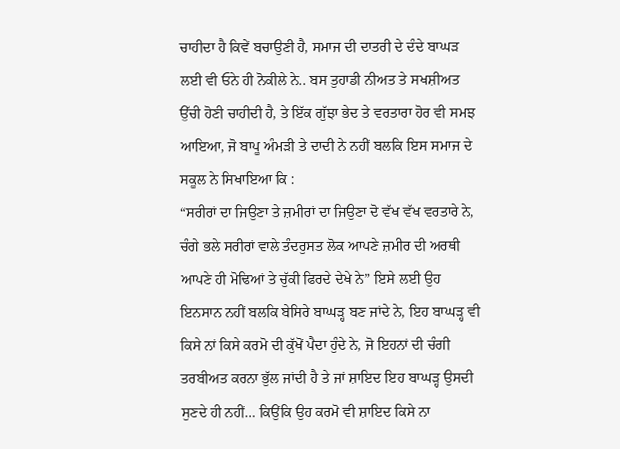ਚਾਹੀਦਾ ਹੈ ਕਿਵੇਂ ਬਚਾਉਣੀ ਹੈ, ਸਮਾਜ ਦੀ ਦਾਤਰੀ ਦੇ ਦੰਦੇ ਬਾਘੜ ਲਈ ਵੀ ਓਨੇ ਹੀ ਨੋਕੀਲੇ ਨੇ.. ਬਸ ਤੁਹਾਡੀ ਨੀਅਤ ਤੇ ਸਖਸ਼ੀਅਤ ਉੱਚੀ ਹੋਣੀ ਚਾਹੀਦੀ ਹੈ, ਤੇ ਇੱਕ ਗੁੱਝਾ ਭੇਦ ਤੇ ਵਰਤਾਰਾ ਹੋਰ ਵੀ ਸਮਝ ਆਇਆ, ਜੋ ਬਾਪੂ ਅੰਮੜੀ ਤੇ ਦਾਦੀ ਨੇ ਨਹੀਂ ਬਲਕਿ ਇਸ ਸਮਾਜ ਦੇ ਸਕੂਲ ਨੇ ਸਿਖਾਇਆ ਕਿ :
“ਸਰੀਰਾਂ ਦਾ ਜਿਉਣਾ ਤੇ ਜ਼ਮੀਰਾਂ ਦਾ ਜਿਉਣਾ ਦੋ ਵੱਖ ਵੱਖ ਵਰਤਾਰੇ ਨੇ, ਚੰਗੇ ਭਲੇ ਸਰੀਰਾਂ ਵਾਲੇ ਤੰਦਰੁਸਤ ਲੋਕ ਆਪਣੇ ਜ਼ਮੀਰ ਦੀ ਅਰਥੀ ਆਪਣੇ ਹੀ ਮੋਢਿਆਂ ਤੇ ਚੁੱਕੀ ਫਿਰਦੇ ਦੇਖੇ ਨੇ” ਇਸੇ ਲਈ ਉਹ ਇਨਸਾਨ ਨਹੀਂ ਬਲਕਿ ਬੇਸਿਰੇ ਬਾਘੜ੍ਹ ਬਣ ਜਾਂਦੇ ਨੇ, ਇਹ ਬਾਘੜ੍ਹ ਵੀ ਕਿਸੇ ਨਾਂ ਕਿਸੇ ਕਰਮੋ ਦੀ ਕੁੱਖੋਂ ਪੈਦਾ ਹੁੰਦੇ ਨੇ, ਜੋ ਇਹਨਾਂ ਦੀ ਚੰਗੀ ਤਰਬੀਅਤ ਕਰਨਾ ਭੁੱਲ ਜਾਂਦੀ ਹੈ ਤੇ ਜਾਂ ਸ਼ਾਇਦ ਇਹ ਬਾਘੜ੍ਹ ਉਸਦੀ ਸੁਣਦੇ ਹੀ ਨਹੀਂ… ਕਿਉਂਕਿ ਉਹ ਕਰਮੋ ਵੀ ਸ਼ਾਇਦ ਕਿਸੇ ਨਾ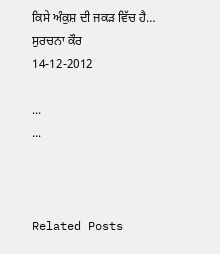ਕਿਸੇ ਅੰਕੁਸ਼ ਦੀ ਜਕੜ ਵਿੱਚ ਹੈ…
ਸੁਰਚਨਾ ਕੌਰ
14-12-2012

...
...



Related Posts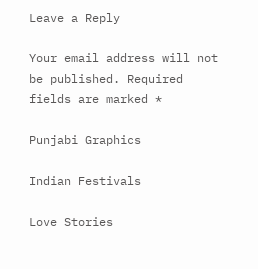Leave a Reply

Your email address will not be published. Required fields are marked *

Punjabi Graphics

Indian Festivals

Love Stories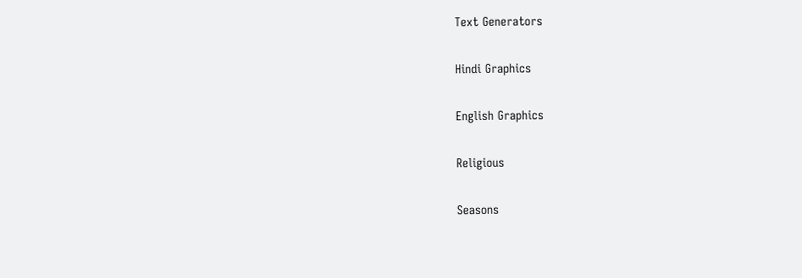Text Generators

Hindi Graphics

English Graphics

Religious

Seasons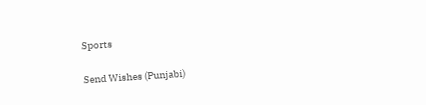Sports

Send Wishes (Punjabi)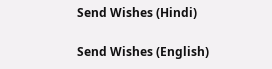Send Wishes (Hindi)

Send Wishes (English)